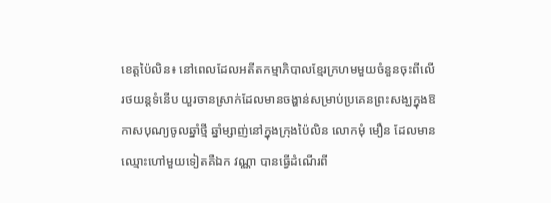ខេត្តប៉ៃលិន៖ នៅពេលដែលអតីតកម្មាភិបាលខ្មែរក្រហមមួយចំនួនចុះពីលើរថយន្តទំនើប យួរចានស្រាក់ដែលមានចង្ហាន់សម្រាប់ប្រគេនព្រះសង្ឃក្នុងឱកាសបុណ្យចូលឆ្នាំថ្មី ឆ្នាំម្សាញ់នៅក្នុងក្រុងប៉ៃលិន លោកមុំ មឿន ដែលមានឈ្មោះហៅមួយទៀតគឺឯក វណ្ណា បានធ្វើដំណើរពី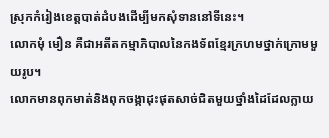ស្រុកកំរៀងខេត្តបាត់ដំបងដើម្បីមកសុំទាននៅទីនេះ។
លោកមុំ មឿន គឺជាអតីតកម្មាភិបាលនៃកងទ័ពខ្មែរក្រហមថ្នាក់ក្រោមមួយរូប។
លោកមានពុកមាត់និងពុកចង្កាដុះផុតសាច់ជិតមួយថ្នាំងដៃដែលក្លាយ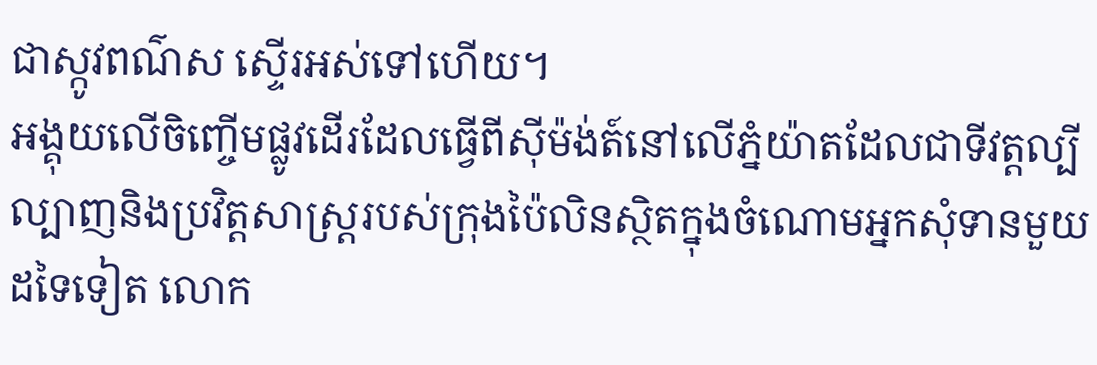ជាស្កូវពណ៌ស ស្ទើរអស់ទៅហើយ។
អង្គុយលើចិញ្ចើមផ្លូវដើរដែលធ្វើពីស៊ីម៉ង់ត៍នៅលើភ្នំយ៉ាតដែលជាទីវត្តល្បីល្បាញនិងប្រវិត្តសាស្ដ្ររបស់ក្រុងប៉ៃលិនស្ថិតក្នុងចំណោមអ្នកសុំទានមួយដទៃទៀត លោក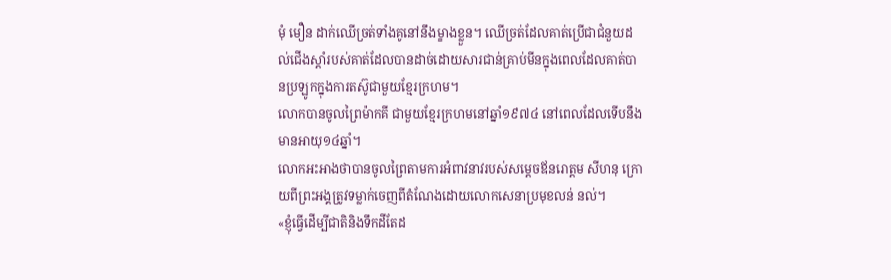មុំ មឿន ដាក់ឈើច្រត់ទាំងគូនៅនឹងម្ខាងខ្លួន។ ឈើច្រត់ដែលគាត់ប្រើជាជំនួយដល់ជើងស្តាំរបស់គាត់ដែលបានដាច់ដោយសារជាន់គ្រាប់មីនក្នុងពេលដែលគាត់បានប្រឡូកក្នុងការតស៊ូជាមួយខ្មែរក្រហម។
លោកបានចូលព្រៃម៉ាកគី ជាមួយខ្មែរក្រហមនៅឆ្នាំ១៩៧៤ នៅពេលដែលទើបនឹងមានអាយុ១៤ឆ្នាំ។
លោកអះអាងថាបានចូលព្រៃតាមការអំពាវនាវរបស់សម្តេចឪនរោត្តម សីហនុ ក្រោយពីព្រះអង្គត្រូវទម្លាក់ចេញពីតំណែងដោយលោកសេនាប្រមុខលន់ នល់។
«ខ្ញុំធ្វើដើម្បីជាតិនិងទឹកដីតែដ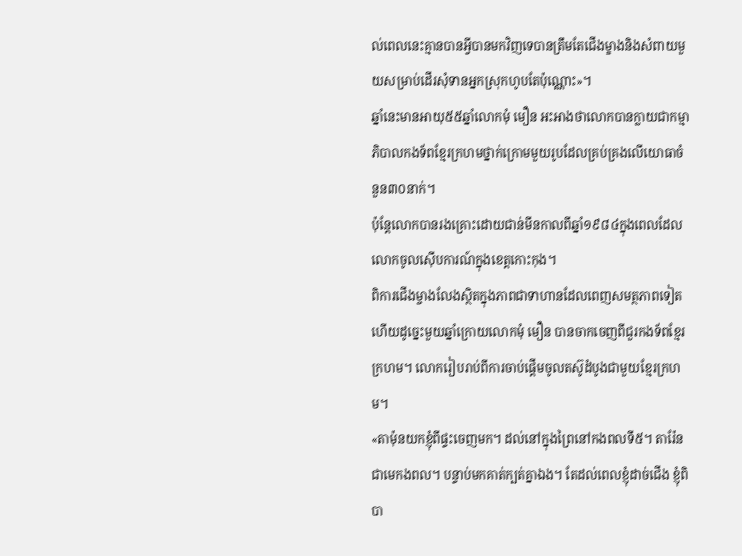ល់ពេលនេះគ្មានបានអ្វីបានមកវិញទេបានត្រឹមតែជើងម្ខាងនិងសំពាយមួយសម្រាប់ដើរសុំទានអ្នកស្រុកហូបតែប៉ុណ្ណោះ»។
ឆ្នាំនេះមានអាយុ៥៥ឆ្នាំលោកមុំ មឿន អះអាងថាលោកបានក្លាយជាកម្មាភិបាលកងទ័ពខ្មែរក្រហមថ្នាក់ក្រោមមួយរូបដែលគ្រប់គ្រងលើយោធាចំនួន៣០នាក់។
ប៉ុន្តែលោកបានរងគ្រោះដោយជាន់មីនកាលពីឆ្នាំ១៩៨៤ក្នុងពេលដែលលោកចូលស៊ើបការណ៍ក្នុងខេត្តកោះកុង។
ពិការជើងម្ចាងលែងស្ថិតក្នុងភាពជាទាហានដែលពេញសមត្ថភាពទៀតហើយដូច្នេះមួយឆ្នាំក្រោយលោកមុំ មឿន បានចាកចេញពីជួរកងទ័ពខ្មែរក្រហម។ លោករៀបរាប់ពីការចាប់ផ្តើមចូលតស៊ូដំបូងជាមួយខ្មែរក្រហម។
«តាម៉ុនយកខ្ញុំពីផ្ទះចេញមក។ ដល់នៅក្នុងព្រៃនៅកងពលទី៥។ តារ៉ែនជាមេកងពល។ បន្ទាប់មកគាត់ក្បត់គ្នាឯង។ តែដល់ពេលខ្ញុំដាច់ជើង ខ្ញុំពិបា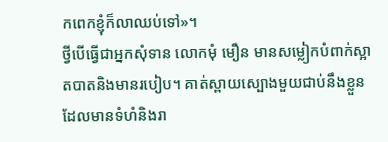កពេកខ្ញុំក៏លាឈប់ទៅ»។
ថ្វីបើធ្វើជាអ្នកសុំទាន លោកមុំ មឿន មានសម្លៀកបំពាក់ស្អាតបាតនិងមានរបៀប។ គាត់ស្ពាយស្បោងមួយជាប់នឹងខ្លួនដែលមានទំហំនិងរា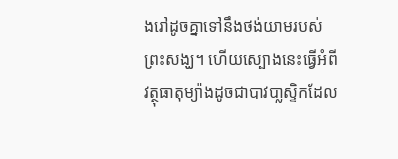ងរៅដូចគ្នាទៅនឹងថង់យាមរបស់ព្រះសង្ឃ។ ហើយស្បោងនេះធ្វើអំពីវត្ថុធាតុម្យ៉ាងដូចជាបាវបា្លស្ទិកដែល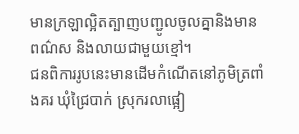មានក្រឡាល្អិតត្បាញបញ្ជូលចូលគ្នានិងមានពណ៌ស និងលាយជាមួយខ្មៅ។
ជនពិការរូបនេះមានដើមកំណើតនៅភូមិត្រពាំងគរ ឃុំជ្រៃបាក់ ស្រុករលាផ្អៀ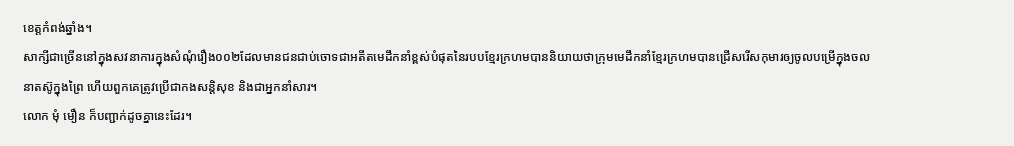ខេត្តកំពង់ឆ្នាំង។
សាក្សីជាច្រើននៅក្នុងសវនាការក្នុងសំណុំរឿង០០២ដែលមានជនជាប់ចោទជាអតីតមេដឹកនាំខ្ពស់បំផុតនៃរបបខ្មែរក្រហមបាននិយាយថាក្រុមមេដឹកនាំខ្មែរក្រហមបានជ្រើសរើសកុមារឲ្យចូលបម្រើក្នុងចលនាតស៊ូក្នុងព្រៃ ហើយពួកគេត្រូវប្រើជាកងសន្តិសុខ និងជាអ្នកនាំសារ។
លោក មុំ មឿន ក៏បញ្ជាក់ដូចគ្នានេះដែរ។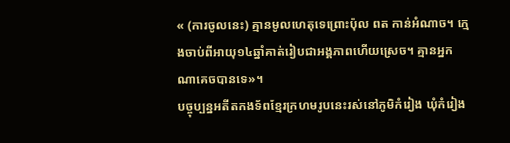« (ការចូលនេះ) គ្មានមូលហេតុទេព្រោះប៉ុល ពត កាន់អំណាច។ ក្មេងចាប់ពីអាយុ១៤ឆ្នាំគាត់រៀបជាអង្គភាពហើយស្រេច។ គ្មានអ្នកណាគេចបានទេ»។
បច្ចុប្បន្នអតីតកងទ័ពខ្មែរក្រហមរូបនេះរស់នៅភូមិកំរៀង ឃុំកំរៀង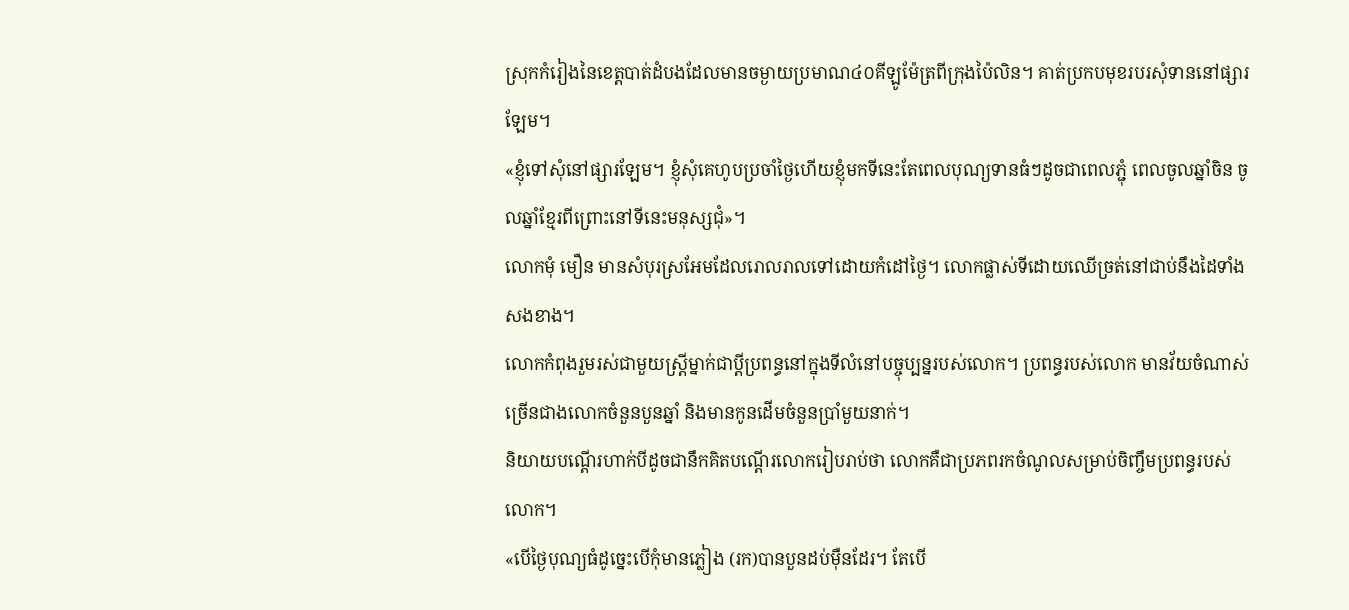ស្រុកកំរៀងនៃខេត្តបាត់ដំបងដែលមានចម្ងាយប្រមាណ៤០គីឡូម៉ែត្រពីក្រុងប៉ៃលិន។ គាត់ប្រកបមុខរបរសុំទាននៅផ្សារឡែម។
«ខ្ញុំទៅសុំនៅផ្សារឡែម។ ខ្ញុំសុំគេហូបប្រចាំថ្ងៃហើយខ្ញុំមកទីនេះតែពេលបុណ្យទានធំៗដូចជាពេលភ្ជុំ ពេលចូលឆ្នាំចិន ចូលឆ្នាំខ្មែរពីព្រោះនៅទីនេះមនុស្សជុំ»។
លោកមុំ មឿន មានសំបុរស្រអែមដែលរោលរាលទៅដោយកំដៅថ្ងៃ។ លោកផ្លាស់ទីដោយឈើច្រត់នៅជាប់នឹងដៃទាំងសងខាង។
លោកកំពុងរួមរស់ជាមួយស្ត្រីម្នាក់ជាប្តីប្រពន្ធនៅក្នុងទីលំនៅបច្ចុប្បន្នរបស់លោក។ ប្រពន្ធរបស់លោក មានវ័យចំណាស់ច្រើនជាងលោកចំនួនបួនឆ្នាំ និងមានកូនដើមចំនួនប្រាំមួយនាក់។
និយាយបណ្តើរហាក់បីដូចជានឹកគិតបណ្តើរលោករៀបរាប់ថា លោកគឺជាប្រភពរកចំណូលសម្រាប់ចិញ្ចឹមប្រពន្ធរបស់លោក។
«បើថ្ងៃបុណ្យធំដូច្នេះបើកុំមានភ្លៀង (រក)បានបួនដប់ម៉ឺនដែរ។ តែបើ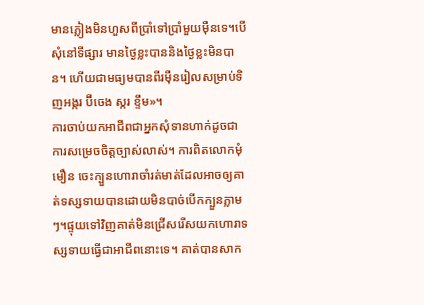មានភ្លៀងមិនហួសពីប្រាំទៅប្រាំមួយម៉ឺនទេ។បើសុំនៅទីផ្សារ មានថ្ងៃខ្លះបាននិងថ្ងៃខ្លះមិនបាន។ ហើយជាមធ្យមបានពីរម៉ឺនរៀលសម្រាប់ទិញអង្ករ ប៊ីចេង ស្ករ ខ្ទឹម»។
ការចាប់យកអាជីពជាអ្នកសុំទានហាក់ដូចជាការសម្រេចចិត្តច្បាស់លាស់។ ការពិតលោកមុំ មឿន ចេះក្បួនហោរាចាំរត់មាត់ដែលអាចឲ្យគាត់ទស្សទាយបានដោយមិនបាច់បើកក្បួនភ្លាមៗ។ផ្ទុយទៅវិញគាត់មិនជ្រើសរើសយកហោរាទស្សទាយធ្វើជាអាជីពនោះទេ។ គាត់បានសាក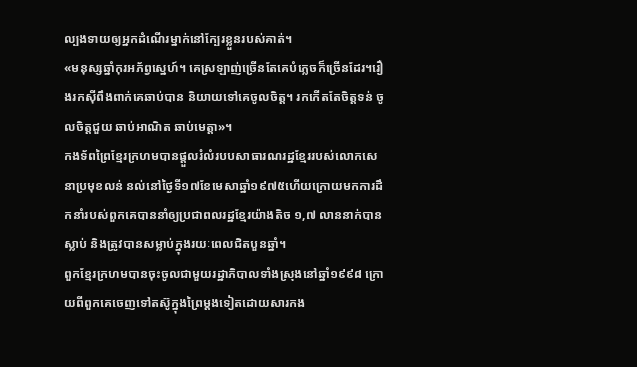ល្បងទាយឲ្យអ្នកដំណើរម្នាក់នៅក្បែរខ្លួនរបស់គាត់។
«មនុស្សឆ្នាំកុរអភ័ព្វស្នេហ៍។ គេស្រឡាញ់ច្រើនតែគេបំភ្លេចក៏ច្រើនដែរ។រឿងរកស៊ីពឹងពាក់គេឆាប់បាន និយាយទៅគេចូលចិត្ត។ រកកើតតែចិត្តទន់ ចូលចិត្តជួយ ឆាប់អាណិត ឆាប់មេត្តា»។
កងទ័ពព្រៃខ្មែរក្រហមបានផ្តួលរំលំរបបសាធារណរដ្ឋខ្មែររបស់លោកសេនាប្រមុខលន់ នល់នៅថ្ងៃទី១៧ខែមេសាឆ្នាំ១៩៧៥ហើយក្រោយមកការដឹកនាំរបស់ពួកគេបាននាំឲ្យប្រជាពលរដ្ឋខ្មែរយ៉ាងតិច ១,៧ លាននាក់បានស្លាប់ និងត្រូវបានសម្លាប់ក្នុងរយៈពេលជិតបួនឆ្នាំ។
ពួកខ្មែរក្រហមបានចុះចូលជាមួយរដ្ឋាភិបាលទាំងស្រុងនៅឆ្នាំ១៩៩៨ ក្រោយពីពួកគេចេញទៅតស៊ូក្នុងព្រៃម្តងទៀតដោយសារកង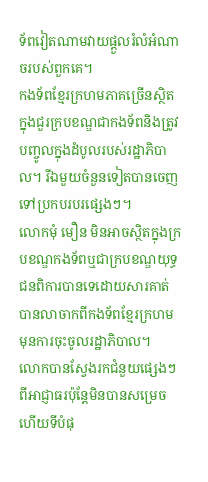ទ័ពវៀតណាមវាយផ្តួលរំលំអំណាចរបស់ពួកគេ។
កងទ័ពខ្មែរក្រហមភាគច្រើនស្ថិតក្នុងជួរក្របខណ្ឌជាកងទ័ពនិងត្រូវបញ្ចូលក្នុងដំបូលរបស់រដ្ឋាភិបាល។ រីឯមួយចំនួនទៀតបានចេញទៅប្រកបរបរផ្សេងៗ។
លោកមុំ មឿន មិនអាចស្ថិតក្នុងក្របខណ្ឌកងទ័ពឬជាក្របខណ្ឌយុទ្ធជនពិការបានទេដោយសារគាត់បានលាចាកពីកងទ័ពខ្មែរក្រហមមុនការចុះចូលរដ្ឋាភិបាល។
លោកបានស្វែងរកជំនួយផ្សេងៗពីអាជ្ញាធរប៉ុន្តែមិនបានសម្រេចហើយទីបំផុ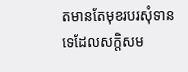តមានតែមុខរបរសុំទានទេដែលសក្តិសម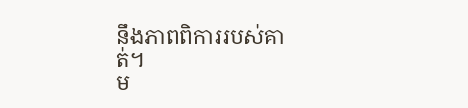នឹងភាពពិការរបស់គាត់។
ម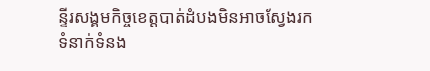ន្ទីរសង្គមកិច្ចខេត្តបាត់ដំបងមិនអាចស្វែងរកទំនាក់ទំនង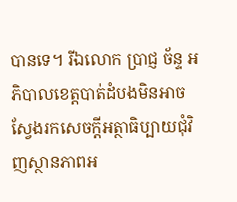បានទេ។ រីឯលោក ប្រាជ្ញ ច័ន្ទ អភិបាលខេត្តបាត់ដំបងមិនអាចស្វែងរកសេចក្តីអត្ថាធិប្បាយជុំវិញស្ថានភាពអ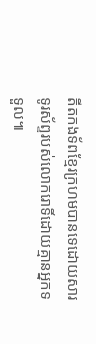តីតកងទ័ពខ្មែរក្រហមបានទេដោយសារទូរស័ព្ទរបស់លោករោទិ៍ដោយគ្មានអ្នកទទួល៕